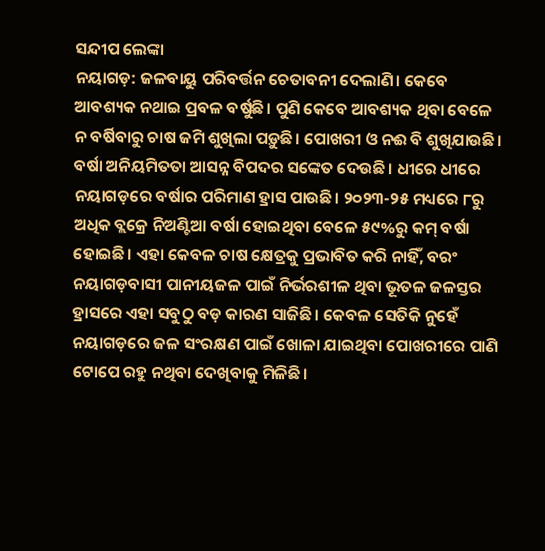ସନ୍ଦୀପ ଲେଙ୍କା
ନୟାଗଡ଼: ଜଳବାୟୁ ପରିବର୍ତ୍ତନ ଚେତାବନୀ ଦେଲାଣି। କେବେ ଆବଶ୍ୟକ ନଥାଇ ପ୍ରବଳ ବର୍ଷୁଛି। ପୁଣି କେବେ ଆବଶ୍ୟକ ଥିବା ବେଳେ ନ ବର୍ଷିବାରୁ ଚାଷ ଜମି ଶୁଖିଲା ପଡ଼ୁଛି। ପୋଖରୀ ଓ ନଈ ବି ଶୁଖିଯାଉଛି। ବର୍ଷା ଅନିୟମିତତା ଆସନ୍ନ ବିପଦର ସଙ୍କେତ ଦେଉଛି। ଧୀରେ ଧୀରେ ନୟାଗଡ଼ରେ ବର୍ଷାର ପରିମାଣ ହ୍ରାସ ପାଉଛି। ୨୦୨୩-୨୫ ମଧ୍ୟରେ ୮ରୁ ଅଧିକ ବ୍ଲକ୍ରେ ନିଅଣ୍ଟିଆ ବର୍ଷା ହୋଇଥିବା ବେଳେ ୫୯%ରୁ କମ୍ ବର୍ଷା ହୋଇଛି। ଏହା କେବଳ ଚାଷ କ୍ଷେତ୍ରକୁ ପ୍ରଭାବିତ କରି ନାହିଁ, ବରଂ ନୟାଗଡ଼ବାସୀ ପାନୀୟଜଳ ପାଇଁ ନିର୍ଭରଶୀଳ ଥିବା ଭୂତଳ ଜଳସ୍ତର ହ୍ରାସରେ ଏହା ସବୁଠୁ ବଡ଼ କାରଣ ସାଜିଛି। କେବଳ ସେତିକି ନୁହେଁ ନୟାଗଡ଼ରେ ଜଳ ସଂରକ୍ଷଣ ପାଇଁ ଖୋଳା ଯାଇଥିବା ପୋଖରୀରେ ପାଣି ଟୋପେ ରହୁ ନଥିବା ଦେଖିବାକୁ ମିଳିଛି।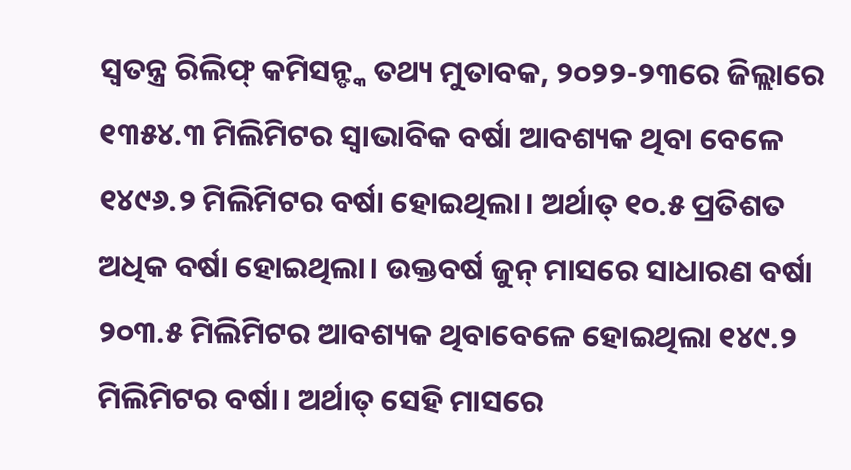ସ୍ବତନ୍ତ୍ର ରିଲିଫ୍ କମିସନ୍ଙ୍କ ତଥ୍ୟ ମୁତାବକ, ୨୦୨୨-୨୩ରେ ଜିଲ୍ଲାରେ ୧୩୫୪.୩ ମିଲିମିଟର ସ୍ବାଭାବିକ ବର୍ଷା ଆବଶ୍ୟକ ଥିବା ବେଳେ ୧୪୯୬.୨ ମିଲିମିଟର ବର୍ଷା ହୋଇଥିଲା। ଅର୍ଥାତ୍ ୧୦.୫ ପ୍ରତିଶତ ଅଧିକ ବର୍ଷା ହୋଇଥିଲା। ଉକ୍ତବର୍ଷ ଜୁନ୍ ମାସରେ ସାଧାରଣ ବର୍ଷା ୨୦୩.୫ ମିଲିମିଟର ଆବଶ୍ୟକ ଥିବାବେଳେ ହୋଇଥିଲା ୧୪୯.୨ ମିଲିମିଟର ବର୍ଷା। ଅର୍ଥାତ୍ ସେହି ମାସରେ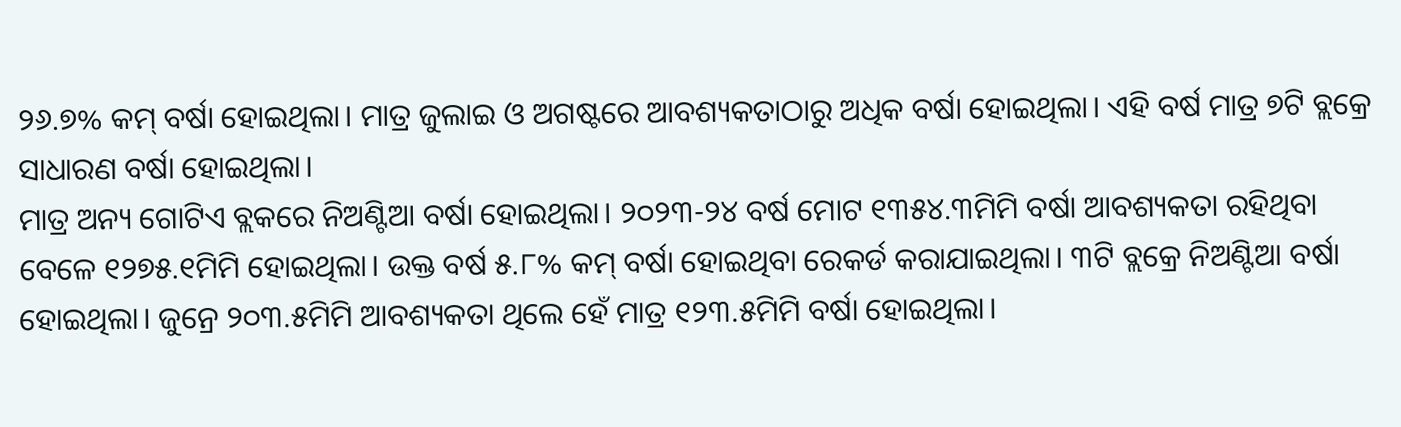୨୬.୭% କମ୍ ବର୍ଷା ହୋଇଥିଲା। ମାତ୍ର ଜୁଲାଇ ଓ ଅଗଷ୍ଟରେ ଆବଶ୍ୟକତାଠାରୁ ଅଧିକ ବର୍ଷା ହୋଇଥିଲା। ଏହି ବର୍ଷ ମାତ୍ର ୭ଟି ବ୍ଲକ୍ରେ ସାଧାରଣ ବର୍ଷା ହୋଇଥିଲା।
ମାତ୍ର ଅନ୍ୟ ଗୋଟିଏ ବ୍ଲକରେ ନିଅଣ୍ଟିଆ ବର୍ଷା ହୋଇଥିଲା। ୨୦୨୩-୨୪ ବର୍ଷ ମୋଟ ୧୩୫୪.୩ମିମି ବର୍ଷା ଆବଶ୍ୟକତା ରହିଥିବା ବେଳେ ୧୨୭୫.୧ମିମି ହୋଇଥିଲା। ଉକ୍ତ ବର୍ଷ ୫.୮% କମ୍ ବର୍ଷା ହୋଇଥିବା ରେକର୍ଡ କରାଯାଇଥିଲା। ୩ଟି ବ୍ଲକ୍ରେ ନିଅଣ୍ଟିଆ ବର୍ଷା ହୋଇଥିଲା। ଜୁନ୍ରେ ୨୦୩.୫ମିମି ଆବଶ୍ୟକତା ଥିଲେ ହେଁ ମାତ୍ର ୧୨୩.୫ମିମି ବର୍ଷା ହୋଇଥିଲା।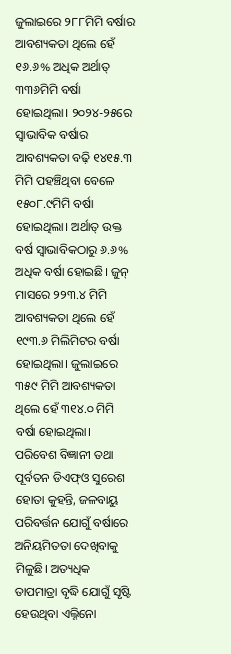ଜୁଲାଇରେ ୨୮୮ମିମି ବର୍ଷାର ଆବଶ୍ୟକତା ଥିଲେ ହେଁ ୧୬.୬% ଅଧିକ ଅର୍ଥାତ୍ ୩୩୬ମିମି ବର୍ଷା ହୋଇଥିଲା। ୨୦୨୪-୨୫ରେ ସ୍ବାଭାବିକ ବର୍ଷାର ଆବଶ୍ୟକତା ବଢ଼ି ୧୪୧୫.୩ ମିମି ପହଞ୍ଚିଥିବା ବେଳେ ୧୫୦୮.୯ମିମି ବର୍ଷା ହୋଇଥିଲା। ଅର୍ଥାତ୍ ଉକ୍ତ ବର୍ଷ ସ୍ବାଭାବିକଠାରୁ ୬.୬% ଅଧିକ ବର୍ଷା ହୋଇଛି। ଜୁନ୍ ମାସରେ ୨୨୩.୪ ମିମି ଆବଶ୍ୟକତା ଥିଲେ ହେଁ ୧୯୩.୬ ମିଲିମିଟର ବର୍ଷା ହୋଇଥିଲା। ଜୁଲାଇରେ ୩୫୯ ମିମି ଆବଶ୍ୟକତା ଥିଲେ ହେଁ ୩୧୪.୦ ମିମି ବର୍ଷା ହୋଇଥିଲା। ପରିବେଶ ବିଜ୍ଞାନୀ ତଥା ପୂର୍ବତନ ଡିଏଫ୍ଓ ସୁରେଶ ହୋତା କୁହନ୍ତି, ଜଳବାୟୁ ପରିବର୍ତ୍ତନ ଯୋଗୁଁ ବର୍ଷାରେ ଅନିୟମିତତା ଦେଖିବାକୁ ମିଳୁଛି। ଅତ୍ୟଧିକ ତାପମାତ୍ରା ବୃଦ୍ଧି ଯୋଗୁଁ ସୃଷ୍ଟି ହେଉଥିବା ଏଲ୍ନିନୋ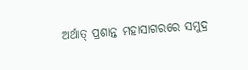ଅର୍ଥାତ୍ ପ୍ରଶାନ୍ତ ମହାସାଗରରେ ସମୁଦ୍ର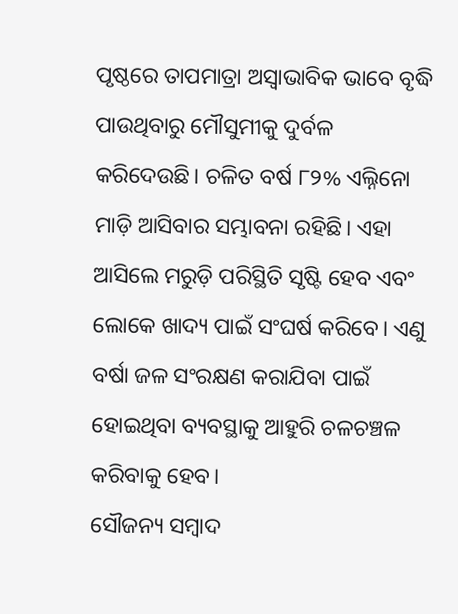ପୃଷ୍ଠରେ ତାପମାତ୍ରା ଅସ୍ବାଭାବିକ ଭାବେ ବୃଦ୍ଧି ପାଉଥିବାରୁ ମୌସୁମୀକୁ ଦୁର୍ବଳ କରିଦେଉଛି। ଚଳିତ ବର୍ଷ ୮୨% ଏଲ୍ନିନୋ ମାଡ଼ି ଆସିବାର ସମ୍ଭାବନା ରହିଛି। ଏହା ଆସିଲେ ମରୁଡ଼ି ପରିସ୍ଥିତି ସୃଷ୍ଟି ହେବ ଏବଂ ଲୋକେ ଖାଦ୍ୟ ପାଇଁ ସଂଘର୍ଷ କରିବେ। ଏଣୁ ବର୍ଷା ଜଳ ସଂରକ୍ଷଣ କରାଯିବା ପାଇଁ ହୋଇଥିବା ବ୍ୟବସ୍ଥାକୁ ଆହୁରି ଚଳଚଞ୍ଚଳ କରିବାକୁ ହେବ।
ସୌଜନ୍ୟ ସମ୍ବାଦ